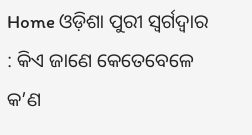Home ଓଡ଼ିଶା ପୁରୀ ସ୍ବର୍ଗଦ୍ବାର : କିଏ ଜାଣେ କେତେବେଳେ କ’ଣ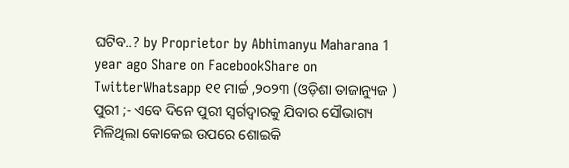ଘଟିବ..? by Proprietor by Abhimanyu Maharana 1 year ago Share on FacebookShare on TwitterWhatsapp ୧୧ ମାର୍ଚ୍ଚ ,୨୦୨୩ (ଓଡ଼ିଶା ତାଜାନ୍ୟୁଜ ) ପୁରୀ ;- ଏବେ ଦିନେ ପୁରୀ ସ୍ବର୍ଗଦ୍ବାରକୁ ଯିବାର ସୌଭାଗ୍ୟ ମିଳିଥିଲା କୋକେଇ ଉପରେ ଶୋଇକି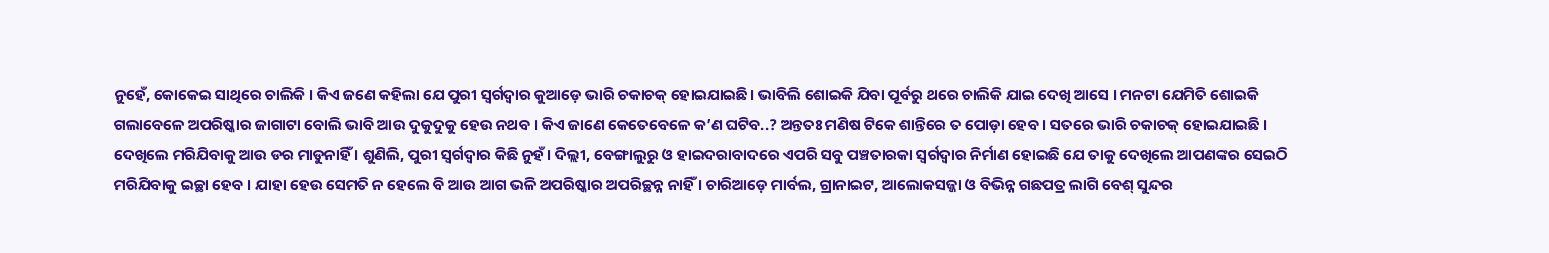ନୁହେଁ, କୋକେଇ ସାଥିରେ ଚାଲିକି । କିଏ ଜଣେ କହିଲା ଯେ ପୁରୀ ସ୍ବର୍ଗଦ୍ବାର କୁଆଡ଼େ ଭାରି ଚକାଚକ୍ ହୋଇଯାଇଛି। ଭାବିଲି ଶୋଇକି ଯିବା ପୂର୍ବରୁ ଥରେ ଚାଲିକି ଯାଇ ଦେଖି ଆସେ । ମନଟା ଯେମିତି ଶୋଇକି ଗଲାବେଳେ ଅପରିଷ୍କାର ଜାଗାଟା ବୋଲି ଭାବି ଆଉ ଦୁକୁଦୁକୁ ହେଉ ନଥବ । କିଏ ଜାଣେ କେତେବେଳେ କ’ଣ ଘଟିବ..? ଅନ୍ତତଃ ମଣିଷ ଟିକେ ଶାନ୍ତିରେ ତ ପୋଡ଼ା ହେବ । ସତରେ ଭାରି ଚକାଚକ୍ ହୋଇଯାଇଛି । ଦେଖିଲେ ମରିଯିବାକୁ ଆଉ ଡର ମାଡୁନାହିଁ । ଶୁଣିଲି, ପୁରୀ ସ୍ବର୍ଗଦ୍ବାର କିଛି ନୁହଁ। ଦିଲ୍ଲୀ, ବେଙ୍ଗାଲୁରୁ ଓ ହାଇଦରାବାଦରେ ଏପରି ସବୁ ପଞ୍ଚତାରକା ସ୍ବର୍ଗଦ୍ବାର ନିର୍ମାଣ ହୋଇଛି ଯେ ତାକୁ ଦେଖିଲେ ଆପଣଙ୍କର ସେଇଠି ମରିଯିବାକୁ ଇଚ୍ଛା ହେବ । ଯାହା ହେଉ ସେମତି ନ ହେଲେ ବି ଆଉ ଆଗ ଭଳି ଅପରିଷ୍କାର ଅପରିଚ୍ଛନ୍ନ ନାହିଁ । ଚାରିଆଡ଼େ ମାର୍ବଲ, ଗ୍ରାନାଇଟ, ଆଲୋକସଜ୍ଜା ଓ ବିଭିନ୍ନ ଗଛପତ୍ର ଲାଗି ବେଶ୍ ସୁନ୍ଦର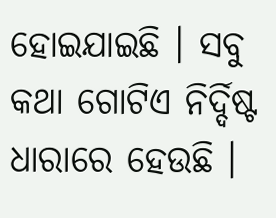ହୋଇଯାଇଛି । ସବୁ କଥା ଗୋଟିଏ ନିର୍ଦ୍ଦିଷ୍ଟ ଧାରାରେ ହେଉଛି ।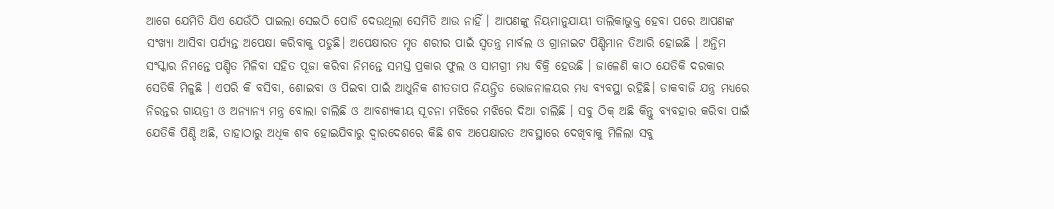ଆଗେ ଯେମିତି ଯିଏ ଯେଉଁଠି ପାଇଲା ସେଇଠି ପୋଡି ଦେଉଥିଲା ସେମିତି ଆଉ ନାହିଁ । ଆପଣଙ୍କୁ ନିୟମାନୁଯାୟୀ ତାଲିକାଭୁକ୍ତ ହେବା ପରେ ଆପଣଙ୍କ ସଂଖ୍ୟା ଆସିବା ପର୍ଯ୍ୟନ୍ତ ଅପେକ୍ଷା କରିବାକୁ ପଡୁଛି। ଅପେକ୍ଷାରତ ମୃତ ଶରୀର ପାଇଁ ସ୍ବତନ୍ତ୍ର ମାର୍ବଲ ଓ ଗ୍ରାନାଇଟ ପିଣ୍ଡିମାନ ତିଆରି ହୋଇଛି । ଅନ୍ତିମ ସଂସ୍କାର ନିମନ୍ତେ ପଣ୍ଡିତ ମିଳିବା ସହିତ ପୂଜା କରିବା ନିମନ୍ତେ ସମସ୍ତ ପ୍ରକାର ଫୁଲ ଓ ସାମଗ୍ରୀ ମଧ୍ୟ ବିକ୍ରି ହେଉଛି । ଜାଳେଣି କାଠ ଯେତିକି ଦରକାର ସେତିକି ମିଳୁଛି । ଏପରି କି ବସିବା, ଶୋଇବା ଓ ପିଇବା ପାଇଁ ଆଧୁନିକ ଶୀତତାପ ନିୟନ୍ତ୍ରିତ ଭୋଜନାଳୟର ମଧ୍ୟ ବ୍ୟବସ୍ଥା ରହିଛି। ଡାକବାଜି ଯନ୍ତ୍ର ମଧ୍ୟରେ ନିରନ୍ତର ଗାୟତ୍ରୀ ଓ ଅନ୍ୟାନ୍ୟ ମନ୍ତ୍ର ବୋଲା ଚାଲିଛି ଓ ଆବଶ୍ୟକୀୟ ସୂଚନା ମଝିରେ ମଝିରେ ଦିଆ ଚାଲିଛି । ସବୁ ଠିକ୍ ଅଛି କିନ୍ତୁ ବ୍ୟବହାର କରିବା ପାଇଁ ଯେତିକି ପିଣ୍ଡି ଅଛି, ତାହାଠାରୁ ଅଧିକ ଶବ ହୋଇଯିବାରୁ ଦ୍ବାରଦେଶରେ କିଛି ଶବ ଅପେକ୍ଷାରତ ଅବସ୍ଥାରେ ଦେଖିବାକୁ ମିଳିଲା ସବୁ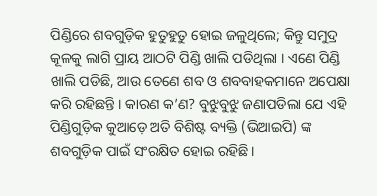ପିଣ୍ଡିରେ ଶବଗୁଡ଼ିକ ହୁତୁହୁତୁ ହୋଇ ଜଳୁଥିଲେ; କିନ୍ତୁ ସମୁଦ୍ର କୂଳକୁ ଲାଗି ପ୍ରାୟ ଆଠଟି ପିଣ୍ଡି ଖାଲି ପଡିଥିଲା । ଏଣେ ପିଣ୍ଡି ଖାଲି ପଡିଛି, ଆଉ ତେଣେ ଶବ ଓ ଶବବାହକମାନେ ଅପେକ୍ଷା କରି ରହିଛନ୍ତି । କାରଣ କ’ଣ? ବୁଝୁବୁଝୁ ଜଣାପଡିଲା ଯେ ଏହି ପିଣ୍ଡିଗୁଡ଼ିକ କୁଆଡ଼େ ଅତି ବିଶିଷ୍ଟ ବ୍ୟକ୍ତି (ଭିଆଇପି) ଙ୍କ ଶବଗୁଡ଼ିକ ପାଇଁ ସଂରକ୍ଷିତ ହୋଇ ରହିଛି।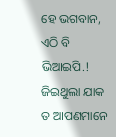ହେ ଭଗବାନ, ଏଠି ବି ଭିଆଇପି.! ଜିଇଥୁଲା ଯାକ ତ ଆପଣମାନେ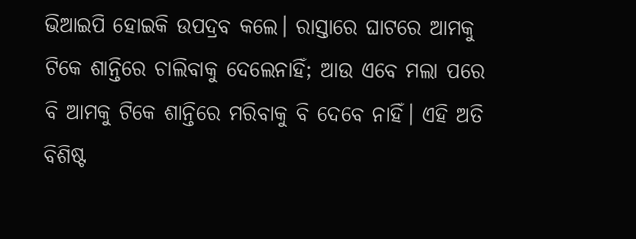ଭିଆଇପି ହୋଇକି ଉପଦ୍ରବ କଲେ। ରାସ୍ତାରେ ଘାଟରେ ଆମକୁ ଟିକେ ଶାନ୍ତିରେ ଚାଲିବାକୁ ଦେଲେନାହିଁ; ଆଉ ଏବେ ମଲା ପରେ ବି ଆମକୁ ଟିକେ ଶାନ୍ତିରେ ମରିବାକୁ ବି ଦେବେ ନାହିଁ। ଏହି ଅତି ବିଶିଷ୍ଟ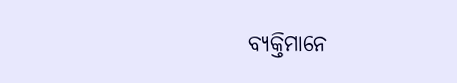ବ୍ୟକ୍ତିମାନେ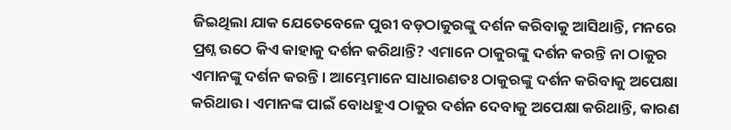ଜିଇଥିଲା ଯାକ ଯେତେବେଳେ ପୁରୀ ବଡ଼ଠାକୁରଙ୍କୁ ଦର୍ଶନ କରିବାକୁ ଆସିଥାନ୍ତି, ମନରେ ପ୍ରଶ୍ନ ଉଠେ କିଏ କାହାକୁ ଦର୍ଶନ କରିଥାନ୍ତି? ଏମାନେ ଠାକୁରଙ୍କୁ ଦର୍ଶନ କରନ୍ତି ନା ଠାକୁର ଏମାନଙ୍କୁ ଦର୍ଶନ କରନ୍ତି । ଆମ୍ଭେମାନେ ସାଧାରଣତଃ ଠାକୁରଙ୍କୁ ଦର୍ଶନ କରିବାକୁ ଅପେକ୍ଷା କରିଥାଉ। ଏମାନଙ୍କ ପାଇଁ ବୋଧହୁଏ ଠାକୁର ଦର୍ଶନ ଦେବାକୁ ଅପେକ୍ଷା କରିଥାନ୍ତି, କାରଣ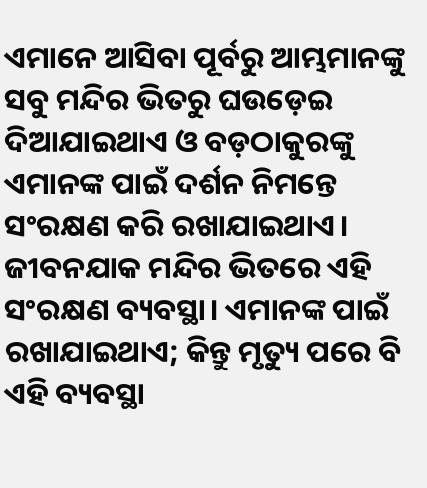ଏମାନେ ଆସିବା ପୂର୍ବରୁ ଆମ୍ଭମାନଙ୍କୁ ସବୁ ମନ୍ଦିର ଭିତରୁ ଘଉଡ଼େଇ ଦିଆଯାଇଥାଏ ଓ ବଡ଼ଠାକୁରଙ୍କୁ ଏମାନଙ୍କ ପାଇଁ ଦର୍ଶନ ନିମନ୍ତେ ସଂରକ୍ଷଣ କରି ରଖାଯାଇଥାଏ। ଜୀବନଯାକ ମନ୍ଦିର ଭିତରେ ଏହି ସଂରକ୍ଷଣ ବ୍ୟବସ୍ଥା। ଏମାନଙ୍କ ପାଇଁ ରଖାଯାଇଥାଏ; କିନ୍ତୁ ମୃତ୍ୟୁ ପରେ ବି ଏହି ବ୍ୟବସ୍ଥା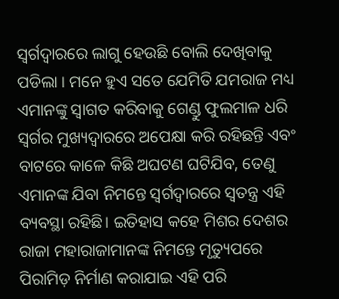ସ୍ବର୍ଗଦ୍ବାରରେ ଲାଗୁ ହେଉଛି ବୋଲି ଦେଖିବାକୁ ପଡିଲା । ମନେ ହୁଏ ସତେ ଯେମିତି ଯମରାଜ ମଧ୍ୟ ଏମାନଙ୍କୁ ସ୍ବାଗତ କରିବାକୁ ଗେଣ୍ଡୁ ଫୁଲମାଳ ଧରି ସ୍ଵର୍ଗର ମୁଖ୍ୟଦ୍ଵାରରେ ଅପେକ୍ଷା କରି ରହିଛନ୍ତି ଏବଂ ବାଟରେ କାଳେ କିଛି ଅଘଟଣ ଘଟିଯିବ, ତେଣୁ ଏମାନଙ୍କ ଯିବା ନିମନ୍ତେ ସ୍ବର୍ଗଦ୍ବାରରେ ସ୍ବତନ୍ତ୍ର ଏହି ବ୍ୟବସ୍ଥା ରହିଛି। ଇତିହାସ କହେ ମିଶର ଦେଶର ରାଜା ମହାରାଜାମାନଙ୍କ ନିମନ୍ତେ ମୃତ୍ୟୁପରେ ପିରାମିଡ଼ ନିର୍ମାଣ କରାଯାଇ ଏହି ପରି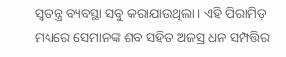ସ୍ଵତନ୍ତ୍ର ବ୍ୟବସ୍ଥା ସବୁ କରାଯାଉଥିଲା। ଏହି ପିରାମିଡ଼ ମଧ୍ୟରେ ସେମାନଙ୍କ ଶବ ସହିତ ଅଜସ୍ର ଧନ ସମ୍ପତ୍ତିର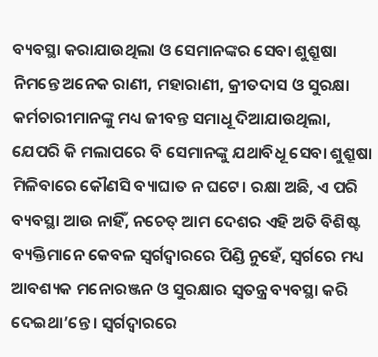ବ୍ୟବସ୍ଥା କରାଯାଉଥିଲା ଓ ସେମାନଙ୍କର ସେବା ଶୁଶ୍ରୂଷା ନିମନ୍ତେ ଅନେକ ରାଣୀ, ମହାରାଣୀ, କ୍ରୀତଦାସ ଓ ସୁରକ୍ଷା କର୍ମଚାରୀମାନଙ୍କୁ ମଧ୍ୟ ଜୀବନ୍ତ ସମାଧୂ ଦିଆଯାଉଥିଲା, ଯେପରି କି ମଲାପରେ ବି ସେମାନଙ୍କୁ ଯଥାବିଧୂ ସେବା ଶୁଶ୍ରୂଷା ମିଳିବାରେ କୌଣସି ବ୍ୟାଘାତ ନ ଘଟେ। ରକ୍ଷା ଅଛି, ଏ ପରି ବ୍ୟବସ୍ଥା ଆଉ ନାହିଁ, ନଚେତ୍ ଆମ ଦେଶର ଏହି ଅତି ବିଶିଷ୍ଟ ବ୍ୟକ୍ତିମାନେ କେବଳ ସ୍ବର୍ଗଦ୍ବାରରେ ପିଣ୍ଡି ନୁହେଁ, ସ୍ବର୍ଗରେ ମଧ୍ୟ ଆବଶ୍ୟକ ମନୋରଞ୍ଜନ ଓ ସୁରକ୍ଷାର ସ୍ବତନ୍ତ୍ର ବ୍ୟବସ୍ଥା କରି ଦେଇଥା’ନ୍ତେ । ସ୍ଵର୍ଗଦ୍ଵାରରେ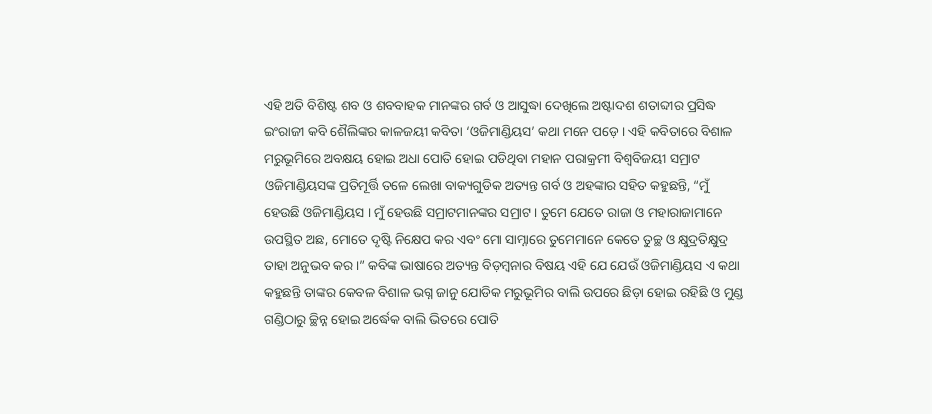ଏହି ଅତି ବିଶିଷ୍ଟ ଶବ ଓ ଶବବାହକ ମାନଙ୍କର ଗର୍ବ ଓ ଆସୁଦ୍ଧା ଦେଖିଲେ ଅଷ୍ଟାଦଶ ଶତାବ୍ଦୀର ପ୍ରସିଦ୍ଧ ଇଂରାଜୀ କବି ଶୈଲିଙ୍କର କାଳଜୟୀ କବିତା ‘ଓଜିମାଣ୍ଡିୟସ’ କଥା ମନେ ପଡ଼େ । ଏହି କବିତାରେ ବିଶାଳ ମରୁଭୂମିରେ ଅବକ୍ଷୟ ହୋଇ ଅଧା ପୋତି ହୋଇ ପଡିଥିବା ମହାନ ପରାକ୍ରମୀ ବିଶ୍ବବିଜୟୀ ସମ୍ରାଟ ଓଜିମାଣ୍ଡିୟସଙ୍କ ପ୍ରତିମୂର୍ତ୍ତି ତଳେ ଲେଖା ବାକ୍ୟଗୁଡିକ ଅତ୍ୟନ୍ତ ଗର୍ବ ଓ ଅହଙ୍କାର ସହିତ କହୁଛନ୍ତି, “ମୁଁ ହେଉଛି ଓଜିମାଣ୍ଡିୟସ । ମୁଁ ହେଉଛି ସମ୍ରାଟମାନଙ୍କର ସମ୍ରାଟ । ତୁମେ ଯେତେ ରାଜା ଓ ମହାରାଜାମାନେ ଉପସ୍ଥିତ ଅଛ, ମୋତେ ଦୃଷ୍ଟି ନିକ୍ଷେପ କର ଏବଂ ମୋ ସାମ୍ନାରେ ତୁମେମାନେ କେତେ ତୁଚ୍ଛ ଓ କ୍ଷୁଦ୍ରତିକ୍ଷୁଦ୍ର ତାହା ଅନୁଭବ କର।” କବିଙ୍କ ଭାଷାରେ ଅତ୍ୟନ୍ତ ବିଡ଼ମ୍ବନାର ବିଷୟ ଏହି ଯେ ଯେଉଁ ଓଜିମାଣ୍ଡିୟସ ଏ କଥା କହୁଛନ୍ତି ତାଙ୍କର କେବଳ ବିଶାଳ ଭଗ୍ନ ଜାନୁ ଯୋଡିକ ମରୁଭୂମିର ବାଲି ଉପରେ ଛିଡ଼ା ହୋଇ ରହିଛି ଓ ମୁଣ୍ଡ ଗଣ୍ଡିଠାରୁ ଚ୍ଛିନ୍ନ ହୋଇ ଅର୍ଦ୍ଧେକ ବାଲି ଭିତରେ ପୋତି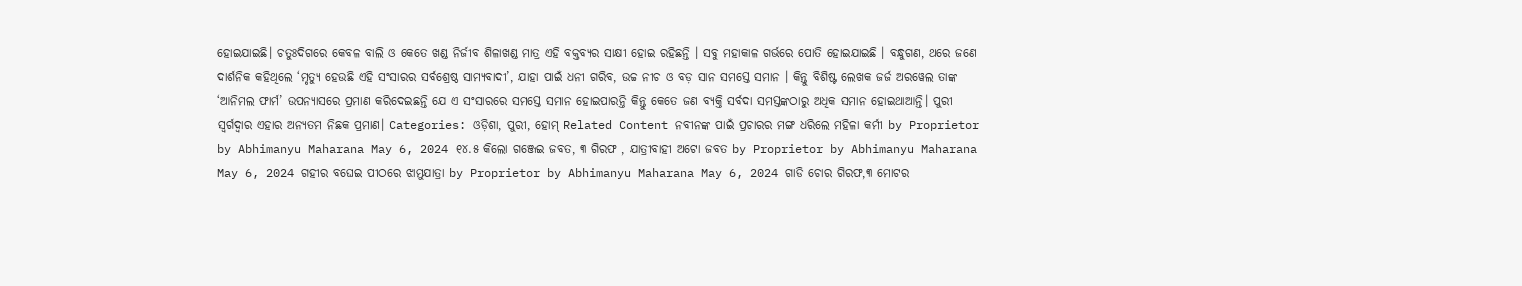ହୋଇଯାଇଛି। ଚତୁଃଦିଗରେ କେବଳ ବାଲି ଓ କେତେ ଖଣ୍ଡ ନିର୍ଜୀବ ଶିଳାଖଣ୍ଡ ମାତ୍ର ଏହି ବକ୍ତବ୍ୟର ସାକ୍ଷୀ ହୋଇ ରହିଛନ୍ତି । ସବୁ ମହାକାଳ ଗର୍ଭରେ ପୋତି ହୋଇଯାଇଛି । ବନ୍ଧୁଗଣ, ଥରେ ଜଣେ ଦାର୍ଶନିକ କହିଥିଲେ ‘ମୃତ୍ୟୁ ହେଉଛି ଏହି ସଂସାରର ସର୍ବଶ୍ରେଷ୍ଠ ସାମ୍ୟବାଦୀ’, ଯାହା ପାଇଁ ଧନୀ ଗରିବ, ଉଚ୍ଚ ନୀଚ ଓ ବଡ଼ ସାନ ସମସ୍ତେ ସମାନ । କିନ୍ତୁ ବିଶିଷ୍ଟ ଲେଖକ ଜର୍ଜ ଅରୱେଲ ତାଙ୍କ ‘ଆନିମଲ ଫାର୍ମ’ ଉପନ୍ୟାସରେ ପ୍ରମାଣ କରିଦେଇଛନ୍ତି ଯେ ଏ ସଂସାରରେ ସମସ୍ତେ ସମାନ ହୋଇପାରନ୍ତି କିନ୍ତୁ କେତେ ଜଣ ବ୍ୟକ୍ତି ସର୍ବଦା ସମସ୍ତଙ୍କଠାରୁ ଅଧିକ ସମାନ ହୋଇଥାଆନ୍ତି। ପୁରୀ ସ୍ବର୍ଗଦ୍ବାର ଏହାର ଅନ୍ୟତମ ନିଛକ ପ୍ରମାଣ। Categories: ଓଡ଼ିଶା, ପୁରୀ, ହୋମ୍ Related Content ନବୀନଙ୍କ ପାଇଁ ପ୍ରଚାରର ମଙ୍ଗ ଧରିଲେ ମହିଳା କର୍ମୀ by Proprietor by Abhimanyu Maharana May 6, 2024 ୧୪.୫ କିଲୋ ଗଞ୍ଜେଇ ଜବତ, ୩ ଗିରଫ , ଯାତ୍ରୀବାହୀ ଅଟୋ ଜବତ by Proprietor by Abhimanyu Maharana May 6, 2024 ଗହୀର ବଘେଇ ପୀଠରେ ଝାମୁଯାତ୍ରା by Proprietor by Abhimanyu Maharana May 6, 2024 ଗାଡି ଚୋର ଗିରଫ,୩ ମୋଟର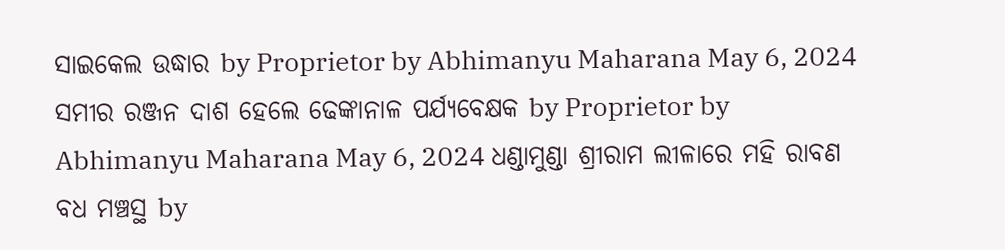ସାଇକେଲ ଉଦ୍ଧାର by Proprietor by Abhimanyu Maharana May 6, 2024 ସମୀର ରଞ୍ଜନ ଦାଶ ହେଲେ ଢେଙ୍କାନାଳ ପର୍ଯ୍ୟବେକ୍ଷକ by Proprietor by Abhimanyu Maharana May 6, 2024 ଧଣ୍ଡାମୁଣ୍ଡା ଶ୍ରୀରାମ ଲୀଳାରେ ମହି ରାବଣ ବଧ ମଞ୍ଚସ୍ଥ by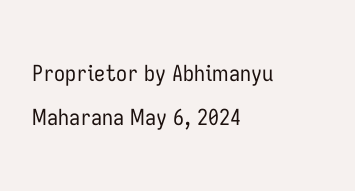Proprietor by Abhimanyu Maharana May 6, 2024